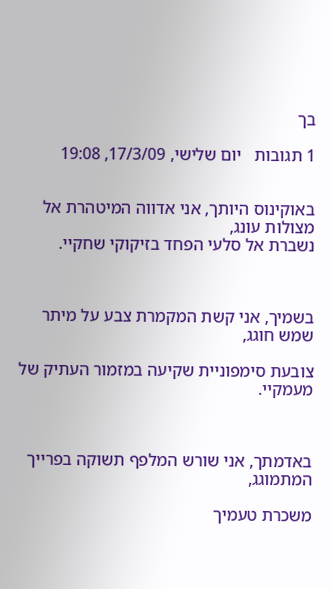בך

1 תגובות   יום שלישי, 17/3/09, 19:08


באוקינוס היותך, אני אדווה המיטהרת אל מצולות עונג,
נשברת אל סלעי הפחד בזיקוקי שחקיי.



בשמיך, אני קשת המקמרת צבע על מיתר שמש חוגג,

צובעת סימפוניית שקיעה במזמור העתיק של מעמקיי.



באדמתך, אני שורש המלפף תשוקה בפרייך המתמוגג,

משכרת טעמיך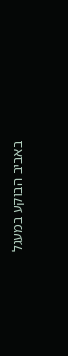באביב הבוקע במעגל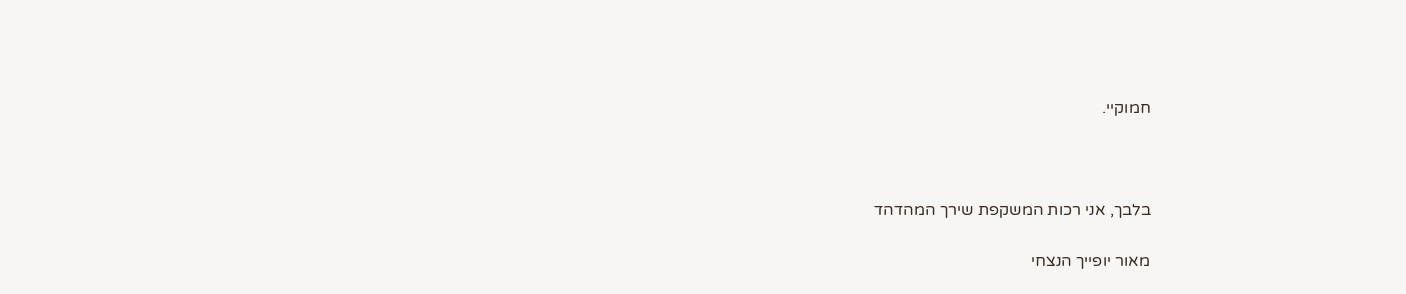חמוקיי.



בלבך, אני רכות המשקפת שירך המהדהד

מאור יופייך הנצחי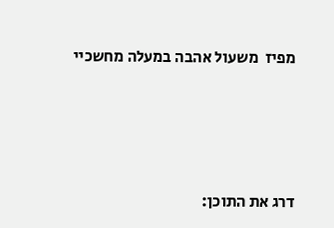מפיז  משעול אהבה במעלה מחשכיי





דרג את התוכן: